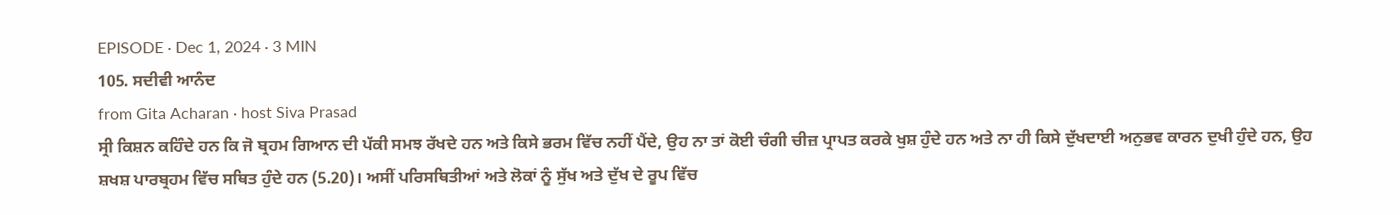EPISODE · Dec 1, 2024 · 3 MIN
105. ਸਦੀਵੀ ਆਨੰਦ
from Gita Acharan · host Siva Prasad
ਸ੍ਰੀ ਕਿਸ਼ਨ ਕਹਿੰਦੇ ਹਨ ਕਿ ਜੋ ਬ੍ਰਹਮ ਗਿਆਨ ਦੀ ਪੱਕੀ ਸਮਝ ਰੱਖਦੇ ਹਨ ਅਤੇ ਕਿਸੇ ਭਰਮ ਵਿੱਚ ਨਹੀਂ ਪੈਂਦੇ, ਉਹ ਨਾ ਤਾਂ ਕੋਈ ਚੰਗੀ ਚੀਜ਼ ਪ੍ਰਾਪਤ ਕਰਕੇ ਖੁਸ਼ ਹੁੰਦੇ ਹਨ ਅਤੇ ਨਾ ਹੀ ਕਿਸੇ ਦੁੱਖਦਾਈ ਅਨੁਭਵ ਕਾਰਨ ਦੁਖੀ ਹੁੰਦੇ ਹਨ, ਉਹ ਸ਼ਖਸ਼ ਪਾਰਬ੍ਰਹਮ ਵਿੱਚ ਸਥਿਤ ਹੁੰਦੇ ਹਨ (5.20)। ਅਸੀਂ ਪਰਿਸਥਿਤੀਆਂ ਅਤੇ ਲੋਕਾਂ ਨੂੰ ਸੁੱਖ ਅਤੇ ਦੁੱਖ ਦੇ ਰੂਪ ਵਿੱਚ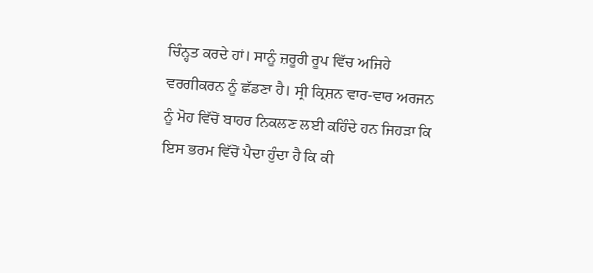ਚਿੰਨ੍ਹਤ ਕਰਦੇ ਹਾਂ। ਸਾਨੂੰ ਜ਼ਰੂਰੀ ਰੂਪ ਵਿੱਚ ਅਜਿਹੇ ਵਰਗੀਕਰਨ ਨੂੰ ਛੱਡਣਾ ਹੈ। ਸ੍ਰੀ ਕ੍ਰਿਸ਼ਨ ਵਾਰ-ਵਾਰ ਅਰਜਨ ਨੂੰ ਮੋਹ ਵਿੱਚੋਂ ਬਾਹਰ ਨਿਕਲਣ ਲਈ ਕਹਿੰਦੇ ਹਨ ਜਿਹੜਾ ਕਿ ਇਸ ਭਰਮ ਵਿੱਚੋਂ ਪੈਦਾ ਹੁੰਦਾ ਹੈ ਕਿ ਕੀ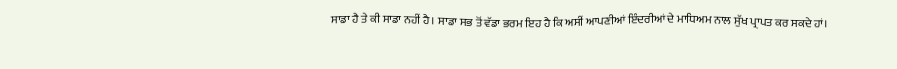ਸਾਡਾ ਹੈ ਤੇ ਕੀ ਸਾਡਾ ਨਹੀਂ ਹੈ। ਸਾਡਾ ਸਭ ਤੋਂ ਵੱਡਾ ਭਰਮ ਇਹ ਹੈ ਕਿ ਅਸੀਂ ਆਪਣੀਆਂ ਇੰਦਰੀਆਂ ਦੇ ਮਾਧਿਅਮ ਨਾਲ ਸੁੱਖ ਪ੍ਰਾਪਤ ਕਰ ਸਕਦੇ ਹਾਂ।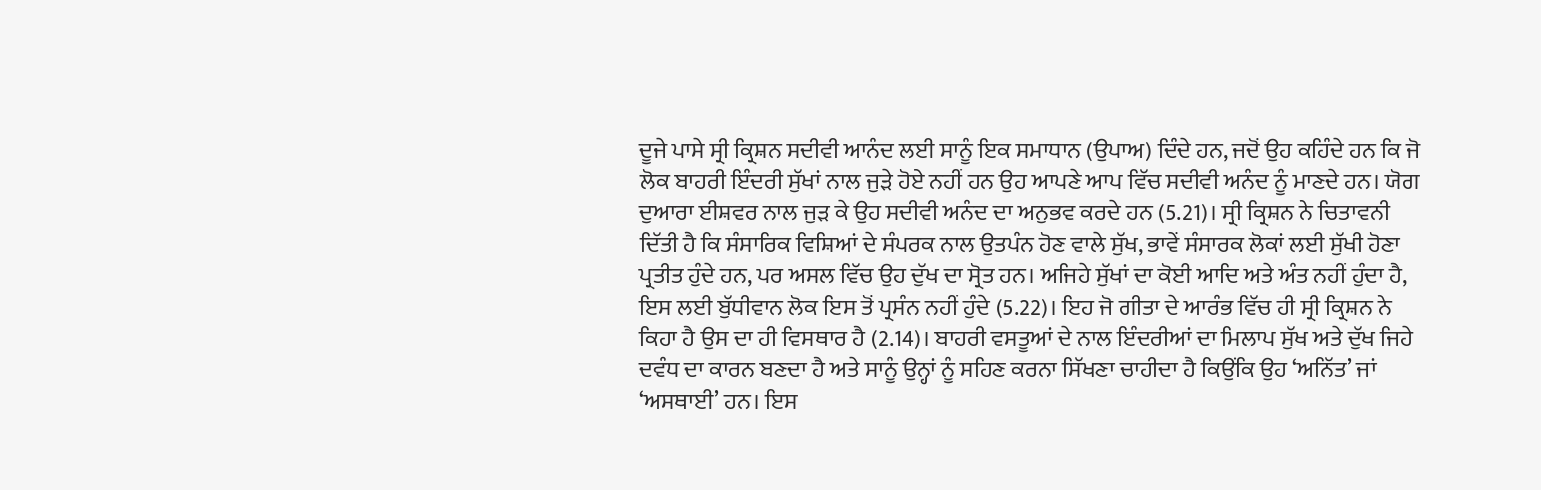ਦੂਜੇ ਪਾਸੇ ਸ੍ਰੀ ਕ੍ਰਿਸ਼ਨ ਸਦੀਵੀ ਆਨੰਦ ਲਈ ਸਾਨੂੰ ਇਕ ਸਮਾਧਾਨ (ਉਪਾਅ) ਦਿੰਦੇ ਹਨ, ਜਦੋਂ ਉਹ ਕਹਿੰਦੇ ਹਨ ਕਿ ਜੋ ਲੋਕ ਬਾਹਰੀ ਇੰਦਰੀ ਸੁੱਖਾਂ ਨਾਲ ਜੁੜੇ ਹੋਏ ਨਹੀਂ ਹਨ ਉਹ ਆਪਣੇ ਆਪ ਵਿੱਚ ਸਦੀਵੀ ਅਨੰਦ ਨੂੰ ਮਾਣਦੇ ਹਨ। ਯੋਗ ਦੁਆਰਾ ਈਸ਼ਵਰ ਨਾਲ ਜੁੜ ਕੇ ਉਹ ਸਦੀਵੀ ਅਨੰਦ ਦਾ ਅਨੁਭਵ ਕਰਦੇ ਹਨ (5.21)। ਸ੍ਰੀ ਕ੍ਰਿਸ਼ਨ ਨੇ ਚਿਤਾਵਨੀ ਦਿੱਤੀ ਹੈ ਕਿ ਸੰਸਾਰਿਕ ਵਿਸ਼ਿਆਂ ਦੇ ਸੰਪਰਕ ਨਾਲ ਉਤਪੰਨ ਹੋਣ ਵਾਲੇ ਸੁੱਖ, ਭਾਵੇਂ ਸੰਸਾਰਕ ਲੋਕਾਂ ਲਈ ਸੁੱਖੀ ਹੋਣਾ ਪ੍ਰਤੀਤ ਹੁੰਦੇ ਹਨ, ਪਰ ਅਸਲ ਵਿੱਚ ਉਹ ਦੁੱਖ ਦਾ ਸ੍ਰੋਤ ਹਨ। ਅਜਿਹੇ ਸੁੱਖਾਂ ਦਾ ਕੋਈ ਆਦਿ ਅਤੇ ਅੰਤ ਨਹੀਂ ਹੁੰਦਾ ਹੈ, ਇਸ ਲਈ ਬੁੱਧੀਵਾਨ ਲੋਕ ਇਸ ਤੋਂ ਪ੍ਰਸੰਨ ਨਹੀਂ ਹੁੰਦੇ (5.22)। ਇਹ ਜੋ ਗੀਤਾ ਦੇ ਆਰੰਭ ਵਿੱਚ ਹੀ ਸ੍ਰੀ ਕ੍ਰਿਸ਼ਨ ਨੇ ਕਿਹਾ ਹੈ ਉਸ ਦਾ ਹੀ ਵਿਸਥਾਰ ਹੈ (2.14)। ਬਾਹਰੀ ਵਸਤੂਆਂ ਦੇ ਨਾਲ ਇੰਦਰੀਆਂ ਦਾ ਮਿਲਾਪ ਸੁੱਖ ਅਤੇ ਦੁੱਖ ਜਿਹੇ ਦਵੰਧ ਦਾ ਕਾਰਨ ਬਣਦਾ ਹੈ ਅਤੇ ਸਾਨੂੰ ਉਨ੍ਹਾਂ ਨੂੰ ਸਹਿਣ ਕਰਨਾ ਸਿੱਖਣਾ ਚਾਹੀਦਾ ਹੈ ਕਿਉਂਕਿ ਉਹ ‘ਅਨਿੱਤ’ ਜਾਂ ‘ਅਸਥਾਈ’ ਹਨ। ਇਸ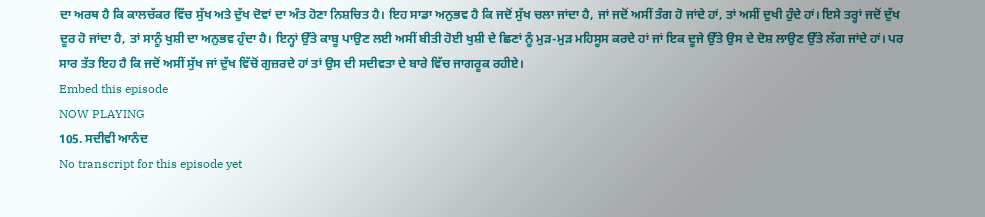ਦਾ ਅਰਥ ਹੈ ਕਿ ਕਾਲਚੱਕਰ ਵਿੱਚ ਸੁੱਖ ਅਤੇ ਦੁੱਖ ਦੋਵਾਂ ਦਾ ਅੰਤ ਹੋਣਾ ਨਿਸ਼ਚਿਤ ਹੈ। ਇਹ ਸਾਡਾ ਅਨੁਭਵ ਹੈ ਕਿ ਜਦੋਂ ਸੁੱਖ ਚਲਾ ਜਾਂਦਾ ਹੈ, ਜਾਂ ਜਦੋਂ ਅਸੀਂ ਤੰਗ ਹੋ ਜਾਂਦੇ ਹਾਂ, ਤਾਂ ਅਸੀਂ ਦੁਖੀ ਹੁੰਦੇ ਹਾਂ। ਇਸੇ ਤਰ੍ਹਾਂ ਜਦੋਂ ਦੁੱਖ ਦੂਰ ਹੋ ਜਾਂਦਾ ਹੈ, ਤਾਂ ਸਾਨੂੰ ਖੁਸ਼ੀ ਦਾ ਅਨੁਭਵ ਹੁੰਦਾ ਹੈ। ਇਨ੍ਹਾਂ ਉੱਤੇ ਕਾਬੂ ਪਾਉਣ ਲਈ ਅਸੀਂ ਬੀਤੀ ਹੋਈ ਖੁਸ਼ੀ ਦੇ ਛਿਣਾਂ ਨੂੰ ਮੁੜ-ਮੁੜ ਮਹਿਸੂਸ ਕਰਦੇ ਹਾਂ ਜਾਂ ਇਕ ਦੂਜੇ ਉੱਤੇ ਉਸ ਦੇ ਦੋਸ਼ ਲਾਉਣ ਉੱਤੇ ਲੱਗ ਜਾਂਦੇ ਹਾਂ। ਪਰ ਸਾਰ ਤੱਤ ਇਹ ਹੈ ਕਿ ਜਦੋਂ ਅਸੀਂ ਸੁੱਖ ਜਾਂ ਦੁੱਖ ਵਿੱਚੋਂ ਗੁਜ਼ਰਦੇ ਹਾਂ ਤਾਂ ਉਸ ਦੀ ਸਦੀਵਤਾ ਦੇ ਬਾਰੇ ਵਿੱਚ ਜਾਗਰੂਕ ਰਹੀਏ।
Embed this episode
NOW PLAYING
105. ਸਦੀਵੀ ਆਨੰਦ
No transcript for this episode yet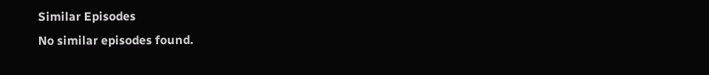Similar Episodes
No similar episodes found.